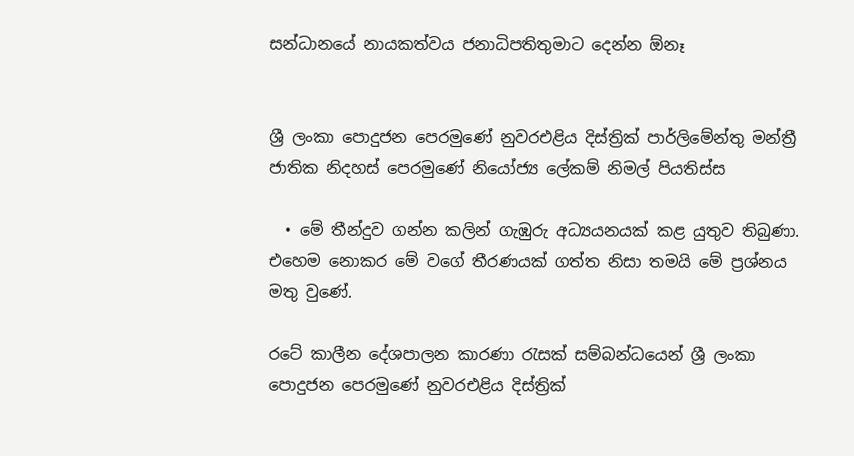සන්ධානයේ නායකත්වය ජනාධිපතිතුමාට දෙන්න ඕනෑ


ශ්‍රී ලංකා පොදුජන පෙරමුණේ නුවරඑළිය දිස්ත්‍රික් පාර්ලිමේන්තු මන්ත්‍රී
ජාතික නිදහස් පෙරමුණේ නියෝජ්‍ය ලේකම් නිමල් පියතිස්ස

  • මේ තීන්දුව ගන්න කලින් ගැඹුරු අධ්‍යයනයක් කළ යුතුව තිබුණා. එහෙම නොකර මේ වගේ තීරණයක් ගත්ත නිසා තමයි මේ ප්‍රශ්නය මතු වුණේ.

රටේ කාලීන දේශපාලන කාරණා රැසක් සම්බන්ධයෙන් ශ්‍රී ලංකා පොදුජන පෙරමුණේ නුවරඑළිය දිස්ත්‍රික්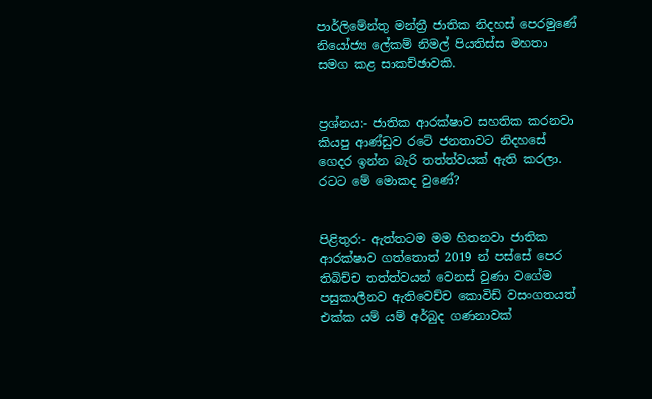පාර්ලිමේන්තු මන්ත්‍රී ජාතික නිදහස් පෙරමුණේ නියෝජ්‍ය ලේකම් නිමල් පියතිස්ස මහතා සමග කළ සාකච්ඡාවකි.


ප්‍රශ්නය:- ජාතික ආරක්ෂාව සහතික කරනවා කියපු ආණ්ඩුව රටේ ජනතාවට නිදහසේ ගෙදර ඉන්න බැරි තත්ත්වයක් ඇති කරලා. රටට මේ මොකද වුණේ?


පිළිතුර:- ඇත්තටම මම හිතනවා ජාතික ආරක්ෂාව ගත්තොත් 2019 න් පස්සේ පෙර තිබිච්ච තත්ත්වයන් වෙනස් වුණා වගේම පසුකාලීනව ඇතිවෙච්ච කොවිඩ් වසංගතයත් එක්ක යම් යම් අර්බුද ගණනාවක්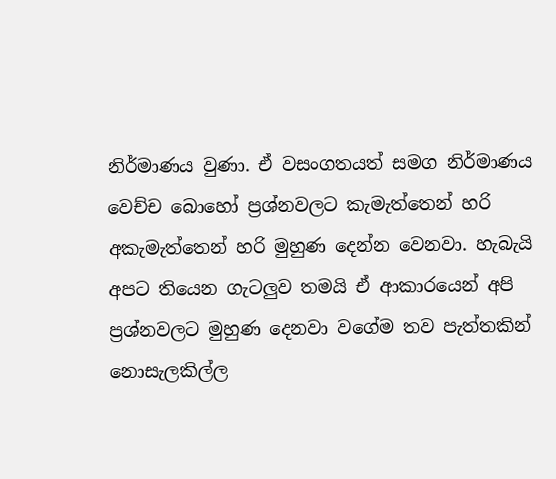නිර්මාණය වුණා. ඒ වසංගතයත් සමග නිර්මාණය වෙච්ච බොහෝ ප්‍රශ්නවලට කැමැත්තෙන් හරි අකැමැත්තෙන් හරි මුහුණ දෙන්න වෙනවා. හැබැයි අපට තියෙන ගැටලුව තමයි ඒ ආකාරයෙන් අපි ප්‍රශ්නවලට මුහුණ දෙනවා වගේම තව පැත්තකින් නොසැලකිල්ල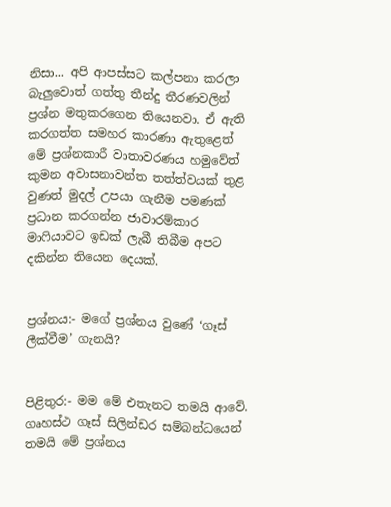නිසා... අපි ආපස්සට කල්පනා කරලා බැලුවොත් ගත්තු තීන්දු තීරණවලින් ප්‍රශ්න මතුකරගෙන තියෙනවා. ඒ ඇති කරගත්ත සමහර කාරණා ඇතුළෙත් මේ ප්‍රශ්නකාරී වාතාවරණය හමුවේත් කුමන අවාසනාවන්ත තත්ත්වයක් තුළ වුණත් මුදල් උපයා ගැනීම පමණක් ප්‍රධාන කරගන්න ජාවාරම්කාර මාෆියාවට ඉඩක් ලැබී තිබීම අපට දකින්න තියෙන දෙයක්.


ප්‍රශ්නය:- මගේ ප්‍රශ්නය වුණේ ‘ගෑස් ලීක්වීම’ ගැනයි?


පිළිතුර:- මම මේ එතැනට තමයි ආවේ. ගෘහස්ථ ගෑස් සිලින්ඩර සම්බන්ධයෙන් තමයි මේ ප්‍රශ්නය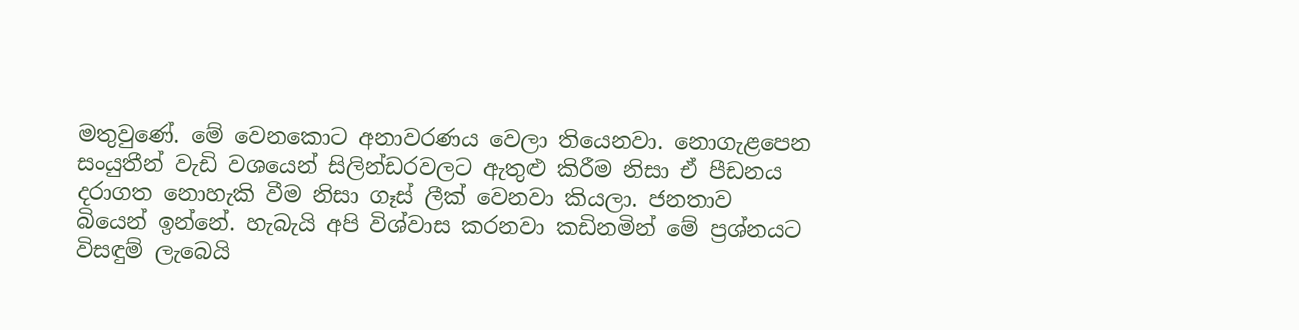මතුවුණේ. මේ වෙනකොට අනාවරණය වෙලා තියෙනවා. නොගැළපෙන සංයුතීන් වැඩි වශයෙන් සිලින්ඩරවලට ඇතුළු කිරීම නිසා ඒ පීඩනය දරාගත නොහැකි වීම නිසා ගෑස් ලීක් වෙනවා කියලා. ජනතාව බියෙන් ඉන්නේ. හැබැයි අපි විශ්වාස කරනවා කඩිනමින් මේ ප්‍රශ්නයට විසඳුම් ලැබෙයි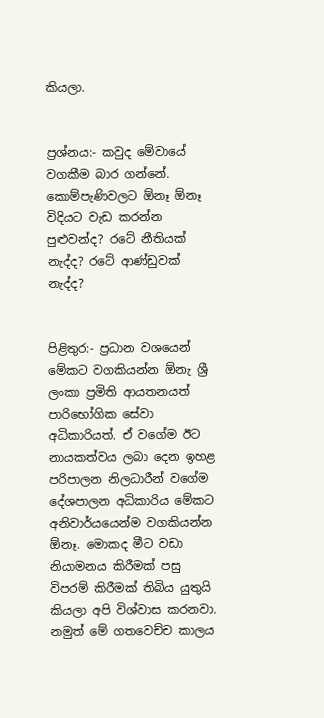කියලා.


ප්‍රශ්නය:- කවුද මේවායේ වගකීම බාර ගන්නේ. කොම්පැණිවලට ඕනෑ ඕනෑ විදියට වැඩ කරන්න පුළුවන්ද? රටේ නීතියක් නැද්ද? රටේ ආණ්ඩුවක් නැද්ද?


පිළිතුර:- ප්‍රධාන වශයෙන් මේකට වගකියන්න ඕනැ ශ්‍රී ලංකා ප්‍රමිති ආයතනයත් පාරිභෝගික සේවා අධිකාරියත්. ඒ වගේම ඊට නායකත්වය ලබා දෙන ඉහළ පරිපාලන නිලධාරීන් වගේම දේශපාලන අධිකාරිය මේකට අනිවාර්යයෙන්ම වගකියන්න ඕනෑ. මොකද මීට වඩා නියාමනය කිරීමක් පසු විපරම් කිරීමක් තිබිය යුතුයි කියලා අපි විශ්වාස කරනවා. නමුත් මේ ගතවෙච්ච කාලය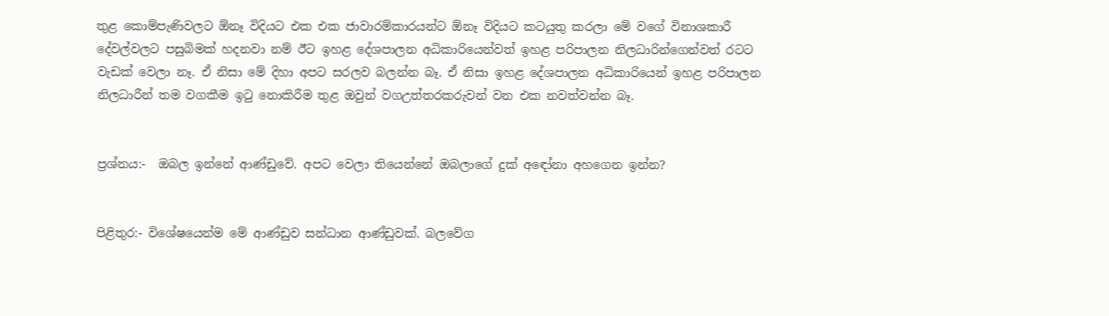තුළ කොම්පැණිවලට ඕනෑ විදියට එක එක ජාවාරම්කාරයන්ට ඕනෑ විදියට කටයුතු කරලා මේ වගේ විනාශකාරී දේවල්වලට පසුබිමක් හදනවා නම් ඊට ඉහළ දේශපාලන අධිකාරියෙන්වත් ඉහළ පරිපාලන නිලධාරින්ගෙන්වත් රටට වැඩක් වෙලා නෑ. ඒ නිසා මේ දිහා අපට සරලව බලන්න බෑ. ඒ නිසා ඉහළ දේශපාලන අධිකාරියෙන් ඉහළ පරිපාලන නිලධාරීන් තම වගකීම ඉටු නොකිරීම තුළ ඔවුන් වගඋත්තරකරුවන් වන එක නවත්වන්න බෑ.


ප්‍රශ්නය:-  ඔබල ඉන්නේ ආණ්ඩුවේ. අපට වෙලා තියෙන්නේ ඔබලාගේ දුක් අඳෝනා අහගෙන ඉන්න?


පිළිතුර:- විශේෂයෙන්ම මේ ආණ්ඩුව සන්ධාන ආණ්ඩුවක්. බලවේග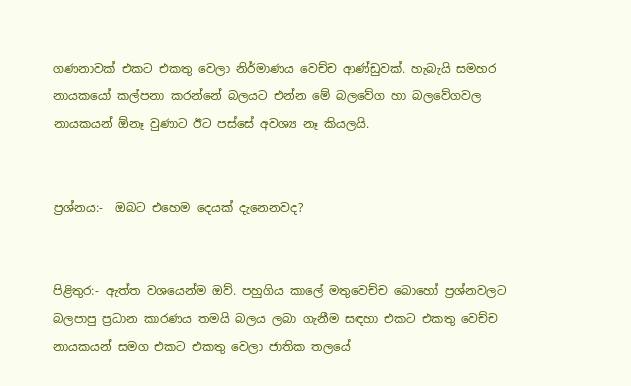ගණනාවක් එකට එකතු වෙලා නිර්මාණය වෙච්ච ආණ්ඩුවක්. හැබැයි සමහර නායකයෝ කල්පනා කරන්නේ බලයට එන්න මේ බලවේග හා බලවේගවල නායකයන් ඕනෑ වුණාට ඊට පස්සේ අවශ්‍ය නෑ කියලයි.


ප්‍රශ්නය:-  ඔබට එහෙම දෙයක් දැනෙනවද?


පිළිතුර:- ඇත්ත වශයෙන්ම ඔව්. පහුගිය කාලේ මතුවෙච්ච බොහෝ ප්‍රශ්නවලට බලපාපු ප්‍රධාන කාරණය තමයි බලය ලබා ගැනීම සඳහා එකට එකතු වෙච්ච නායකයන් සමග එකට එකතු වෙලා ජාතික තලයේ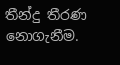තීන්දු තීරණ නොගැනීම.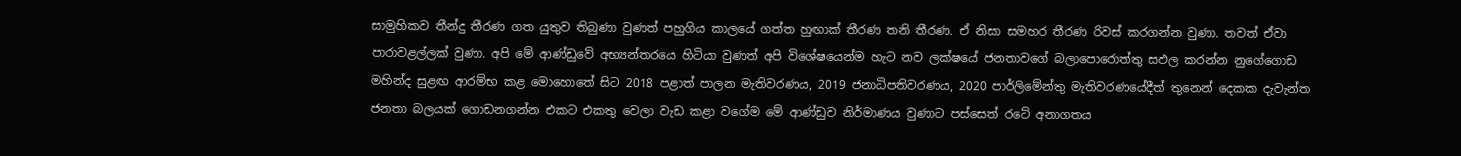සාමුහිකව තීන්දු තීරණ ගත යුතුව තිබුණා වුණත් පහුගිය කාලයේ ගත්ත හුඟාක් තීරණ තනි තීරණ. ඒ නිසා සමහර තීරණ රිවස් කරගන්න වුණා. තවත් ඒවා පාරාවළල්ලක් වුණා. අපි මේ ආණ්ඩුවේ අභ්‍යන්තරයෙ හිටියා වුණත් අපි විශේෂයෙන්ම හැට නව ලක්ෂයේ ජනතාවගේ බලාපොරොත්තු සඵල කරන්න නුගේගොඩ මහින්ද සුළඟ ආරම්භ කළ මොහොතේ සිට 2018 පළාත් පාලන මැතිවරණය, 2019 ජනාධිපතිවරණය, 2020 පාර්ලිමේන්තු මැතිවරණයේදීත් තුනෙන් දෙකක දැවැන්ත ජනතා බලයක් ගොඩනගන්න එකට එකතු වෙලා වැඩ කළා වගේම මේ ආණ්ඩුව නිර්මාණය වුණාට පස්සෙත් රටේ අනාගතය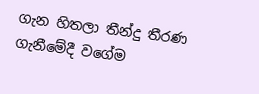ගැන හිතලා තීන්දු තීරණ ගැනීමේදී වගේම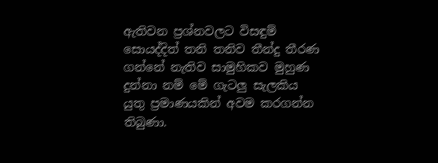ඇතිවන ප්‍රශ්නවලට විසඳුම් සොයද්දිත් තනි තනිව තීන්දු තීරණ ගන්නේ නැතිව සාමුහිකව මුහුණ දුන්නා නම් මේ ගැටලු සැලකිය යුතු ප්‍රමාණයකින් අවම කරගන්න තිබුණා.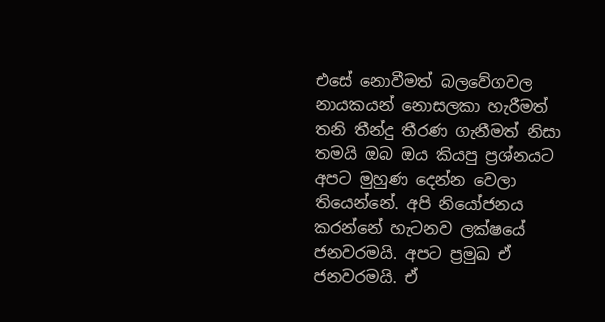එසේ නොවීමත් බලවේගවල නායකයන් නොසලකා හැරීමත් තනි තීන්දු තීරණ ගැනීමත් නිසා තමයි ඔබ ඔය කියපු ප්‍රශ්නයට අපට මුහුණ දෙන්න වෙලා තියෙන්නේ. අපි නියෝජනය කරන්නේ හැටනව ලක්ෂයේ ජනවරමයි. අපට ප්‍රමුඛ ඒ ජනවරමයි. ඒ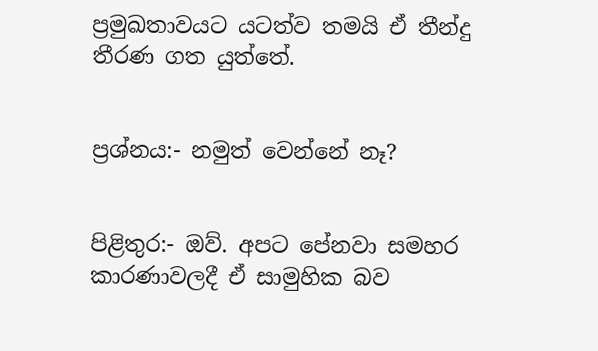ප්‍රමුඛතාවයට යටත්ව තමයි ඒ තීන්දු තීරණ ගත යුත්තේ.


ප්‍රශ්නය:- නමුත් වෙන්නේ නෑ?


පිළිතුර:- ඔව්. අපට පේනවා සමහර කාරණාවලදී ඒ සාමුහික බව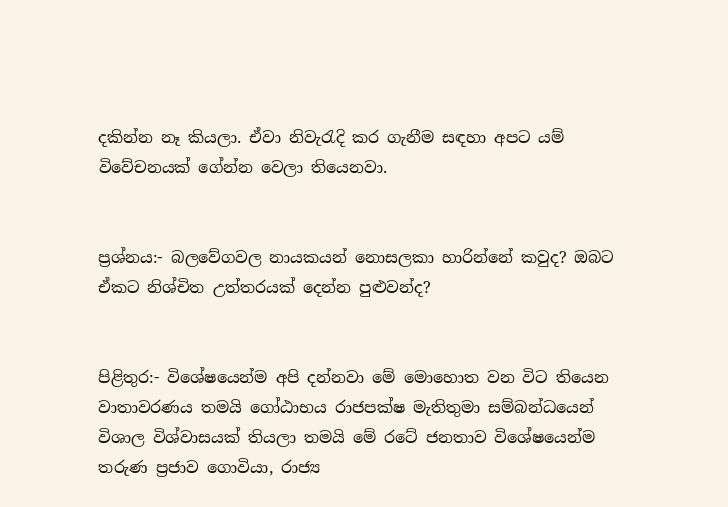දකින්න නෑ කියලා. ඒවා නිවැරැදි කර ගැනීම සඳහා අපට යම් විවේචනයක් ගේන්න වෙලා තියෙනවා.


ප්‍රශ්නය:- බලවේගවල නායකයන් නොසලකා හාරින්නේ කවුද? ඔබට ඒකට නිශ්චිත උත්තරයක් දෙන්න පුළුවන්ද?


පිළිතුර:- විශේෂයෙන්ම අපි දන්නවා මේ මොහොත වන විට තියෙන වාතාවරණය තමයි ගෝඨාභය රාජපක්ෂ මැතිතුමා සම්බන්ධයෙන් විශාල විශ්වාසයක් තියලා තමයි මේ රටේ ජනතාව විශේෂයෙන්ම තරුණ ප්‍රජාව ගොවියා, රාජ්‍ය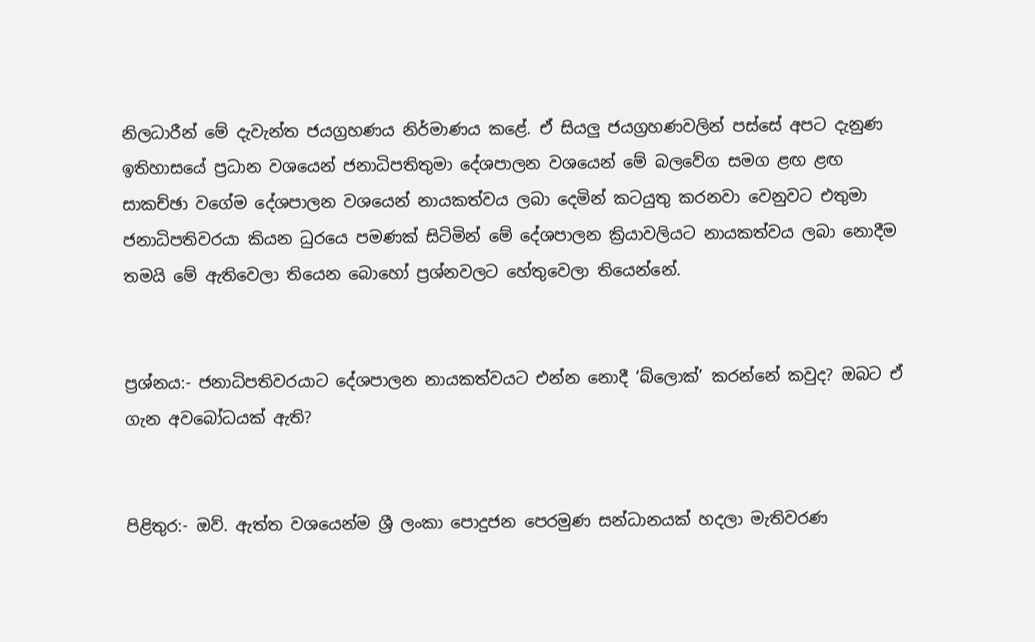නිලධාරීන් මේ දැවැන්ත ජයග්‍රහණය නිර්මාණය කළේ. ඒ සියලු ජයග්‍රහණවලින් පස්සේ අපට දැනුණ ඉතිහාසයේ ප්‍රධාන වශයෙන් ජනාධිපතිතුමා දේශපාලන වශයෙන් මේ බලවේග සමග ළඟ ළඟ සාකච්ඡා වගේම දේශපාලන වශයෙන් නායකත්වය ලබා දෙමින් කටයුතු කරනවා වෙනුවට එතුමා ජනාධිපතිවරයා කියන ධුරයෙ පමණක් සිටිමින් මේ දේශපාලන ක්‍රියාවලියට නායකත්වය ලබා නොදීම තමයි මේ ඇතිවෙලා තියෙන බොහෝ ප්‍රශ්නවලට හේතුවෙලා තියෙන්නේ.


ප්‍රශ්නය:- ජනාධිපතිවරයාට දේශපාලන නායකත්වයට එන්න නොදී ‘බ්ලොක්’ කරන්නේ කවුද? ඔබට ඒ ගැන අවබෝධයක් ඇති?


පිළිතුර:- ඔව්. ඇත්ත වශයෙන්ම ශ්‍රී ලංකා පොදුජන පෙරමුණ සන්ධානයක් හදලා මැතිවරණ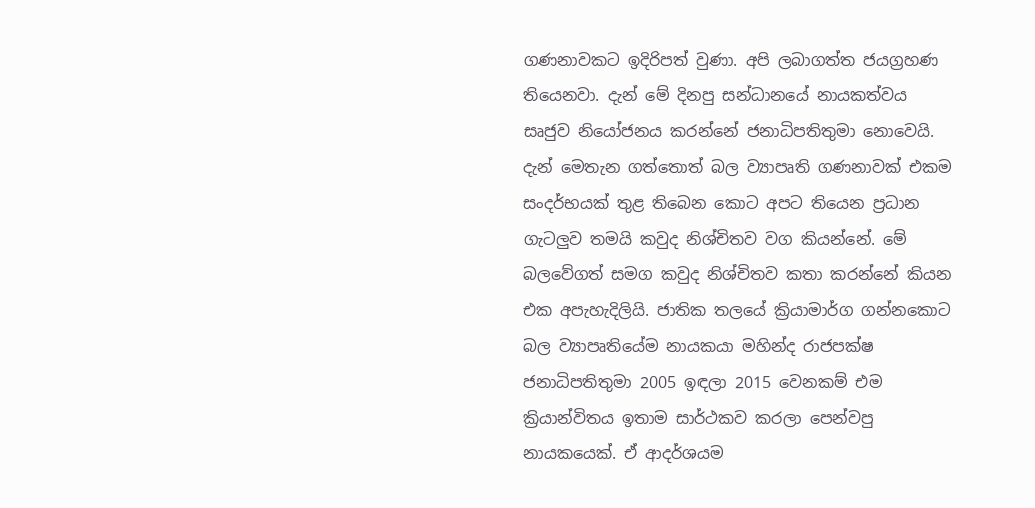ගණනාවකට ඉදිරිපත් වුණා. අපි ලබාගත්ත ජයග්‍රහණ තියෙනවා. දැන් මේ දිනපු සන්ධානයේ නායකත්වය සෘජුව නියෝජනය කරන්නේ ජනාධිපතිතුමා නොවෙයි. දැන් මෙතැන ගත්තොත් බල ව්‍යාපෘති ගණනාවක් එකම සංදර්භයක් තුළ තිබෙන කොට අපට තියෙන ප්‍රධාන ගැටලුව තමයි කවුද නිශ්චිතව වග කියන්නේ. මේ බලවේගත් සමග කවුද නිශ්චිතව කතා කරන්නේ කියන එක අපැහැදිලියි. ජාතික තලයේ ක්‍රියාමාර්ග ගන්නකොට බල ව්‍යාපෘතියේම නායකයා මහින්ද රාජපක්ෂ ජනාධිපතිතුමා 2005 ඉඳලා 2015 වෙනකම් එම ක්‍රියාන්විතය ඉතාම සාර්ථකව කරලා පෙන්වපු නායකයෙක්. ඒ ආදර්ශයම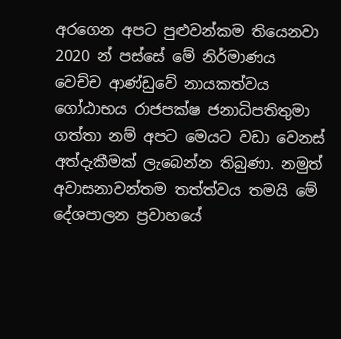අරගෙන අපට පුළුවන්කම තියෙනවා 2020 න් පස්සේ මේ නිර්මාණය වෙච්ච ආණ්ඩුවේ නායකත්වය ගෝඨාභය රාජපක්ෂ ජනාධිපතිතුමා ගත්තා නම් අපට මෙයට වඩා වෙනස් අත්දැකීමක් ලැබෙන්න තිබුණා. නමුත් අවාසනාවන්තම තත්ත්වය තමයි මේ දේශපාලන ප්‍රවාහයේ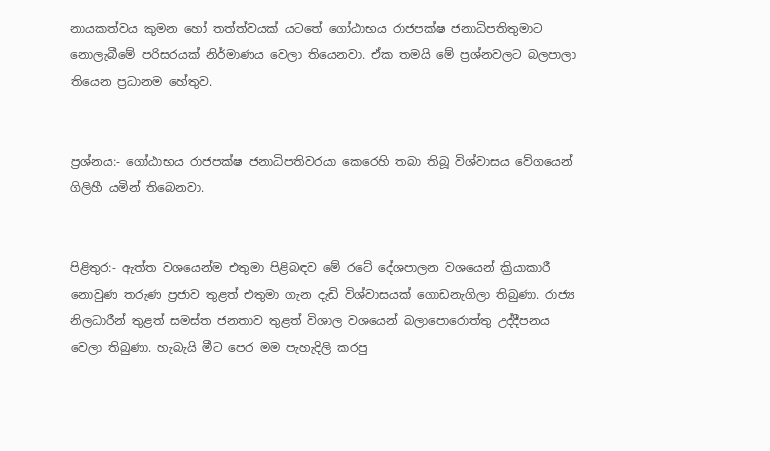නායකත්වය කුමන හෝ තත්ත්වයක් යටතේ ගෝඨාභය රාජපක්ෂ ජනාධිපතිතුමාට නොලැබීමේ පරිසරයක් නිර්මාණය වෙලා තියෙනවා. ඒක තමයි මේ ප්‍රශ්නවලට බලපාලා තියෙන ප්‍රධානම හේතුව.


ප්‍රශ්නය:- ගෝඨාභය රාජපක්ෂ ජනාධිපතිවරයා කෙරෙහි තබා තිබූ විශ්වාසය වේගයෙන් ගිලිහී යමින් තිබෙනවා.


පිළිතුර:- ඇත්ත වශයෙන්ම එතුමා පිළිබඳව මේ රටේ දේශපාලන වශයෙන් ක්‍රියාකාරී නොවුණ තරුණ ප්‍රජාව තුළත් එතුමා ගැන දැඩි විශ්වාසයක් ගොඩනැගිලා තිබුණා. රාජ්‍ය නිලධාරීන් තුළත් සමස්ත ජනතාව තුළත් විශාල වශයෙන් බලාපොරොත්තු උද්දීපනය වෙලා තිබුණා. හැබැයි මීට පෙර මම පැහැදිලි කරපු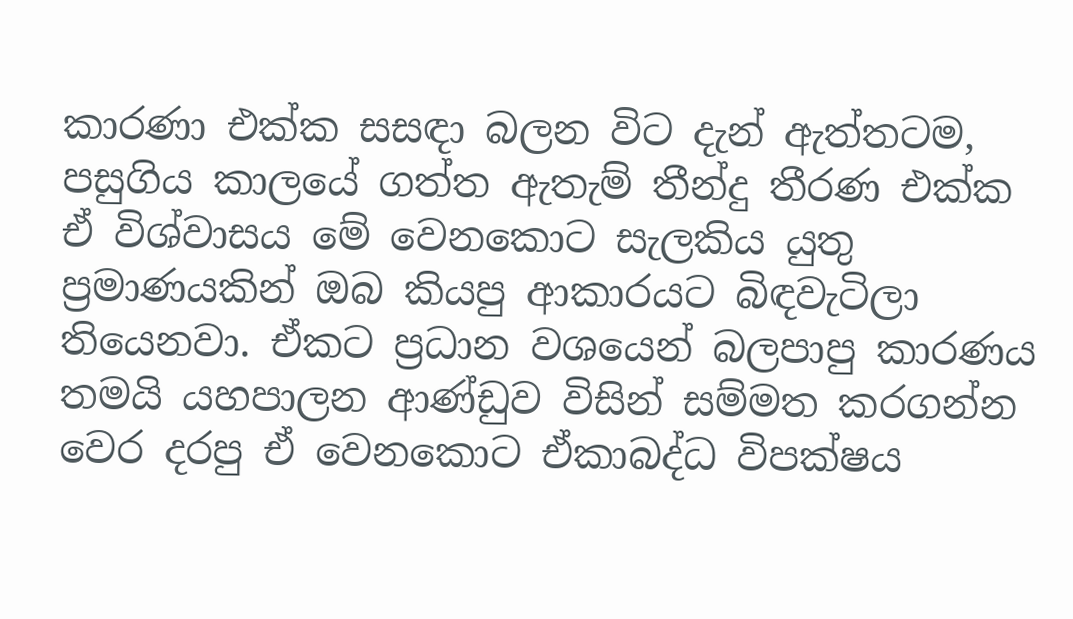කාරණා එක්ක සසඳ‌ා බලන විට දැන් ඇත්තටම, පසුගිය කාලයේ ගත්ත ඇතැම් තීන්දු තීරණ එක්ක ඒ විශ්වාසය මේ වෙනකොට සැලකිය යුතු ප්‍රමාණයකින් ඔබ කියපු ආකාරයට බිඳවැටිලා තියෙනවා. ඒකට ප්‍රධාන වශයෙන් බලපාපු කාරණය තමයි යහපාලන ආණ්ඩුව විසින් සම්මත කරගන්න වෙර දරපු ඒ වෙනකොට ඒකාබද්ධ විපක්ෂය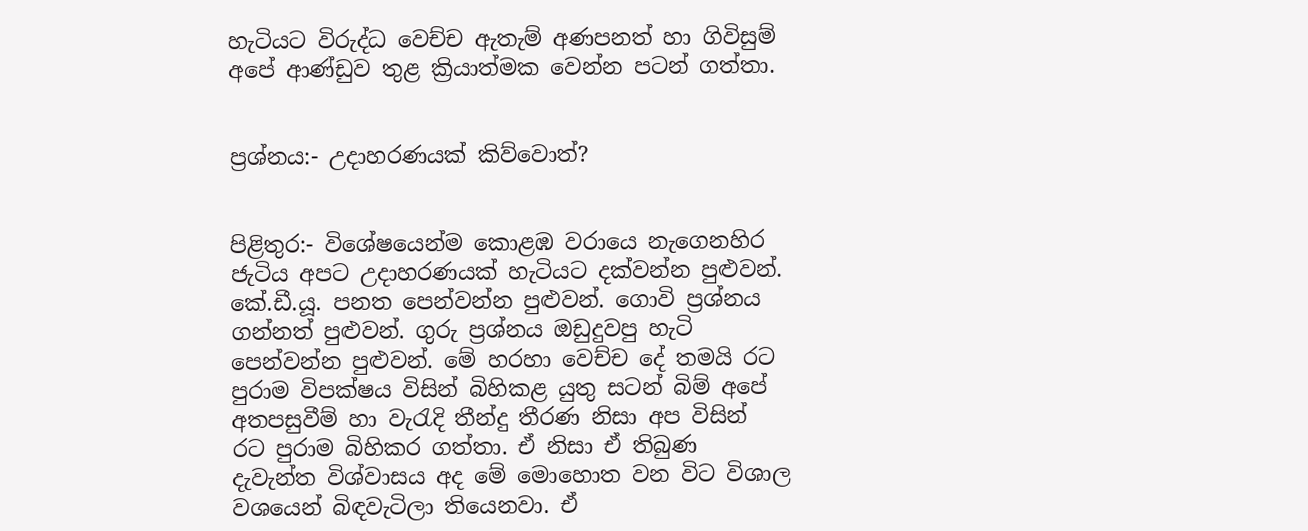හැටියට විරුද්ධ වෙච්ච ඇතැම් අණපනත් හා ගිවිසුම් අපේ ආණ්ඩුව තුළ ක්‍රියාත්මක වෙන්න පටන් ගත්තා.


ප්‍රශ්නය:- උද‌ාහරණයක් කිව්වොත්?


පිළිතුර:- විශේෂයෙන්ම කොළඹ වරායෙ නැගෙනහිර ජැටිය අපට උද‌ාහරණයක් හැටියට දක්වන්න පුළුවන්. කේ.ඩී.යූ. පනත පෙන්වන්න පුළුවන්. ගොවි ප්‍රශ්නය ගන්නත් පුළුවන්. ගුරු ප්‍රශ්නය ඔඩුදුවපු හැටි පෙන්වන්න පුළුවන්. මේ හරහා වෙච්ච දේ තමයි රට පුරාම විපක්ෂය විසින් බිහිකළ යුතු සටන් බිම් අපේ අතපසුවීම් හා වැරැදි තීන්දු තීරණ නිසා අප විසින් රට පුරාම බිහිකර ගත්තා. ඒ නිසා ඒ තිබුණ දැවැන්ත විශ්වාසය අද මේ මොහොත වන විට විශාල වශයෙන් බිඳවැටිලා තියෙනවා. ඒ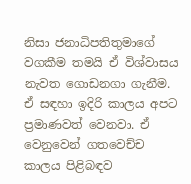නිසා ජනාධිපතිතුමාගේ වගකීම තමයි ඒ විශ්වාසය නැවත ගොඩනගා ගැනීම. ඒ සඳහා ඉදිරි කාලය අපට ප්‍රමාණවත් වෙනවා. ඒ වෙනුවෙන් ගතවෙච්ච කාලය පිළිබඳව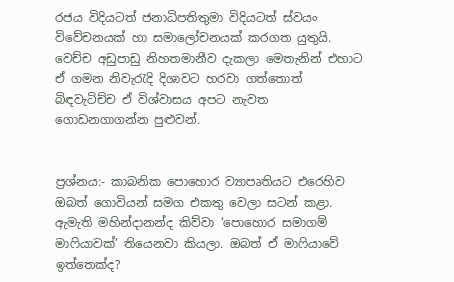රජය විදියටත් ජනාධිපතිතුමා විදියටත් ස්වයං විවේචනයක් හා සමාලෝචනයක් කරගත යුතුයි. වෙච්ච අඩුපාඩු නිහතමානීව දැකලා මෙතැනින් එහාට ඒ ගමන නිවැරැදි දිශාවට හරවා ගත්තොත් බිඳවැටිච්ච ඒ විශ්වාසය අපට නැවත ගොඩනගාගන්න පුළුවන්.


ප්‍රශ්නය:- කාබනික පොහොර ව්‍යාපෘතියට එරෙහිව ඔබත් ගොවියන් සමග එකතු වෙලා සටන් කළා. ඇමැති මහින්දානන්ද කිව්වා ‘පොහොර සමාගම් මාෆියාවක්’ තියෙනවා කියලා. ඔබත් ඒ මාෆියාවේ ඉත්තෙක්ද?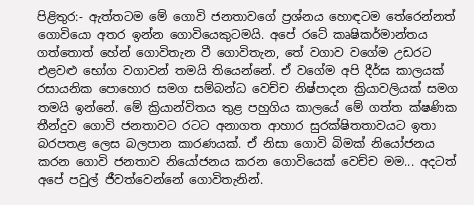පිළිතුර:- ඇත්තටම මේ ගොවි ජනතාවගේ ප්‍රශ්නය හොඳටම තේරෙන්නත් ගොවියො අතර ඉන්න ගොවියෙකුටමයි. අපේ රටේ කෘෂිකර්මාන්තය ගත්තොත් හේන් ගොවිතැන වී ගොවිතැන, තේ වගාව වගේම උඩරට එළවළු භෝග වගාවන් තමයි තියෙන්නේ. ඒ වගේම අපි දීර්ඝ කාලයක් රසායනික පොහොර සමග සම්බන්ධ වෙච්ච නිෂ්පාදන ක්‍රියාවලියක් සමග තමයි ඉන්නේ. මේ ක්‍රියාන්විතය තුළ පහුගිය කාලයේ මේ ගත්ත ක්ෂණික තීන්දුව ගොවි ජනතාවට රටට අනාගත ආහාර සුරක්ෂිතතාවයට ඉතා බරපතළ ලෙස බලපාන කාරණයක්. ඒ නිසා ගොවි බිමක් නියෝජනය කරන ගොවි ජනතාව නියෝජනය කරන ගොවියෙක් වෙච්ච මම... අදටත් අපේ පවුල් ජීවත්වෙන්නේ ගොවිතැනින්.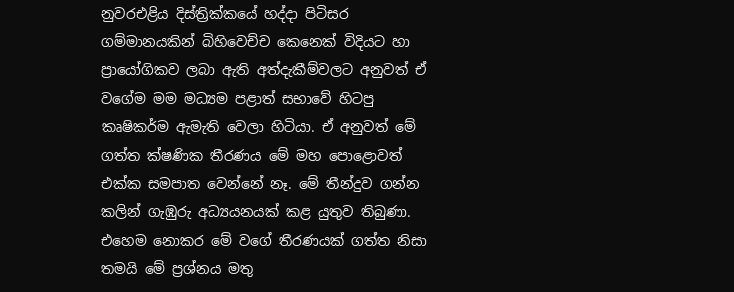නුවරඑළිය දිස්ත්‍රික්කයේ හද්ද‌ා පිටිසර ගම්මානයකින් බිහිවෙච්ච කෙනෙක් විදියට හා ප්‍රායෝගිකව ලබා ඇති අත්දැකීම්වලට අනුවත් ඒ වගේම මම මධ්‍යම පළාත් සභාවේ හිටපු කෘෂිකර්ම ඇමැති වෙලා හිටියා. ඒ අනුවත් මේ ගත්ත ක්ෂණික තීරණය මේ මහ පොළොවත් එක්ක සමපාත වෙන්නේ නෑ. මේ තීන්දුව ගන්න කලින් ගැඹුරු අධ්‍යයනයක් කළ යුතුව තිබුණා. එහෙම නොකර මේ වගේ තීරණයක් ගත්ත නිසා තමයි මේ ප්‍රශ්නය මතු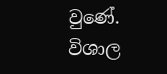වුණේ. විශාල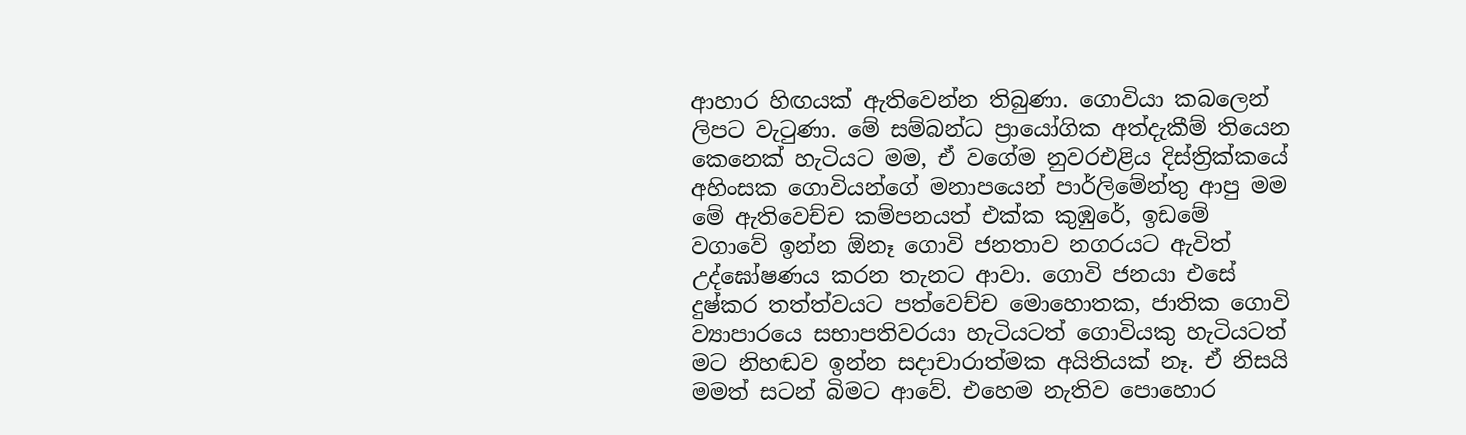ආහාර හිඟයක් ඇතිවෙන්න තිබුණා. ගොවියා කබලෙන් ලිපට වැටුණා. මේ සම්බන්ධ ප්‍රායෝගික අත්දැකීම් තියෙන කෙනෙක් හැටියට මම, ඒ වගේම නුවරඑළිය දිස්ත්‍රික්කයේ අහිංසක ගොවියන්ගේ මනාපයෙන් පාර්ලිමේන්තු ආපු මම මේ ඇතිවෙච්ච කම්පනයත් එක්ක කුඹුරේ, ඉඩමේ වගාවේ ඉන්න ඕනෑ ගොවි ජනතාව නගරයට ඇවිත් උද්ඝෝෂණය කරන තැනට ආවා. ගොවි ජනයා එසේ දුෂ්කර තත්ත්වයට පත්වෙච්ච මොහොතක, ජාතික ගොවි ව්‍යාපාරයෙ සභාපතිවරයා හැටියටත් ගොවියකු හැටියටත් මට නිහඬව ඉන්න සදාචාරාත්මක අයිතියක් නෑ. ඒ නිසයි මමත් සටන් බිමට ආවේ. එහෙම නැතිව පොහොර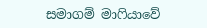සමාගම් මාෆියාවේ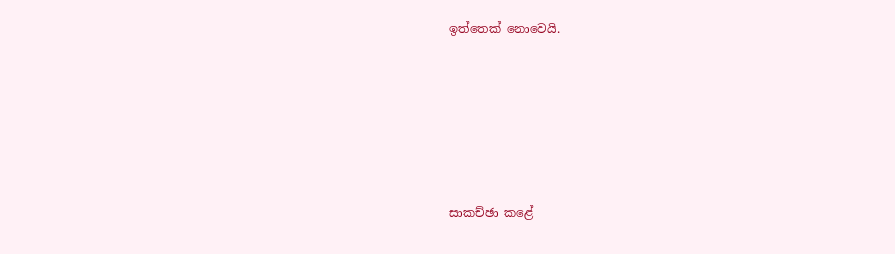ඉත්තෙක් නොවෙයි.







සාකච්ඡා කළේ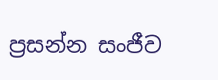ප්‍රසන්න සංජීව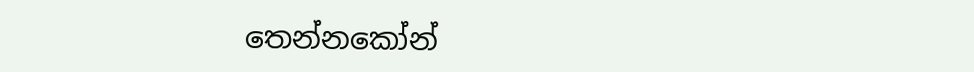තෙන්නකෝන්